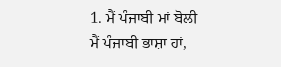1. ਮੈਂ ਪੰਜਾਬੀ ਮਾਂ ਬੋਲੀ
ਮੈਂ ਪੰਜਾਬੀ ਭਾਸ਼ਾ ਹਾਂ,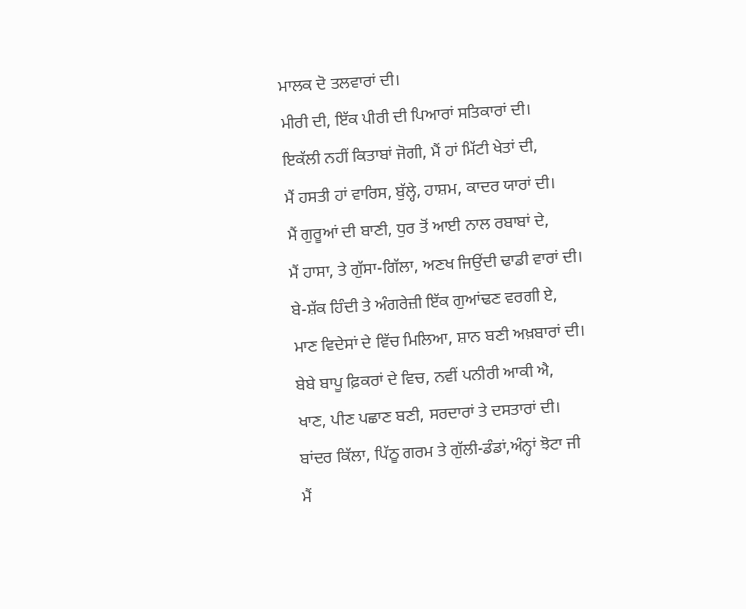ਮਾਲਕ ਦੋ ਤਲਵਾਰਾਂ ਦੀ।
ਮੀਰੀ ਦੀ, ਇੱਕ ਪੀਰੀ ਦੀ ਪਿਆਰਾਂ ਸਤਿਕਾਰਾਂ ਦੀ।
ਇਕੱਲੀ ਨਹੀਂ ਕਿਤਾਬਾਂ ਜੋਗੀ, ਮੈਂ ਹਾਂ ਮਿੱਟੀ ਖੇਤਾਂ ਦੀ,
ਮੈਂ ਹਸਤੀ ਹਾਂ ਵਾਰਿਸ, ਬੁੱਲ੍ਹੇ, ਹਾਸ਼ਮ, ਕਾਦਰ ਯਾਰਾਂ ਦੀ।
ਮੈਂ ਗੁਰੂਆਂ ਦੀ ਬਾਣੀ, ਧੁਰ ਤੋਂ ਆਈ ਨਾਲ ਰਬਾਬਾਂ ਦੇ,
ਮੈਂ ਹਾਸਾ, ਤੇ ਗੁੱਸਾ-ਗਿੱਲਾ, ਅਣਖ ਜਿਉਂਦੀ ਢਾਡੀ ਵਾਰਾਂ ਦੀ।
ਬੇ-ਸ਼ੱਕ ਹਿੰਦੀ ਤੇ ਅੰਗਰੇਜ਼ੀ ਇੱਕ ਗੁਆਂਢਣ ਵਰਗੀ ਏ,
ਮਾਣ ਵਿਦੇਸਾਂ ਦੇ ਵਿੱਚ ਮਿਲਿਆ, ਸ਼ਾਨ ਬਣੀ ਅਖ਼ਬਾਰਾਂ ਦੀ।
ਬੇਬੇ ਬਾਪੂ ਫ਼ਿਕਰਾਂ ਦੇ ਵਿਚ, ਨਵੀਂ ਪਨੀਰੀ ਆਕੀ ਐ,
ਖਾਣ, ਪੀਣ ਪਛਾਣ ਬਣੀ, ਸਰਦਾਰਾਂ ਤੇ ਦਸਤਾਰਾਂ ਦੀ।
ਬਾਂਦਰ ਕਿੱਲਾ, ਪਿੱਠੂ ਗਰਮ ਤੇ ਗੁੱਲੀ-ਡੰਡਾਂ,ਅੰਨ੍ਹਾਂ ਝੋਟਾ ਜੀ
ਮੈਂ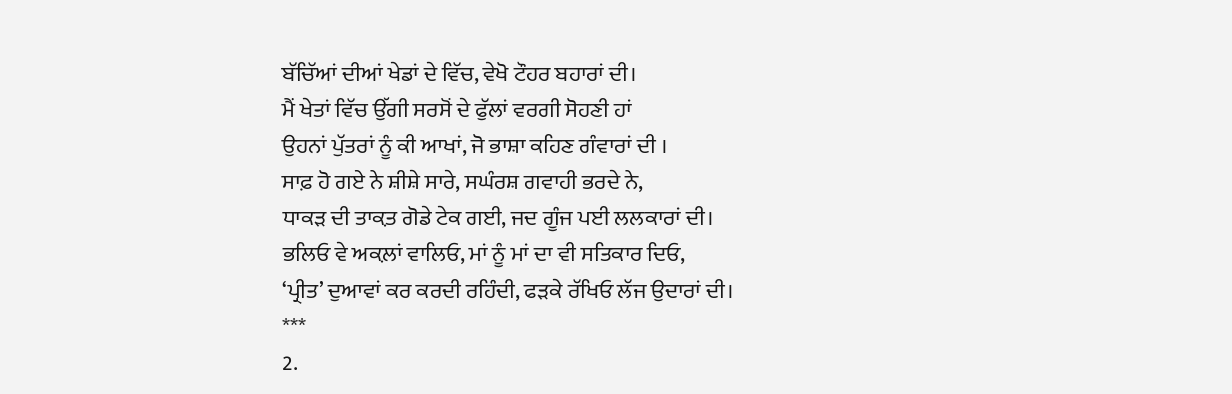ਬੱਚਿੱਆਂ ਦੀਆਂ ਖੇਡਾਂ ਦੇ ਵਿੱਚ, ਵੇਖੋ ਟੌਹਰ ਬਹਾਰਾਂ ਦੀ।
ਮੈਂ ਖੇਤਾਂ ਵਿੱਚ ਉੱਗੀ ਸਰਸੋਂ ਦੇ ਫੁੱਲਾਂ ਵਰਗੀ ਸੋਹਣੀ ਹਾਂ
ਉਹਨਾਂ ਪੁੱਤਰਾਂ ਨੂੰ ਕੀ ਆਖਾਂ, ਜੋ ਭਾਸ਼ਾ ਕਹਿਣ ਗੰਵਾਰਾਂ ਦੀ ।
ਸਾਫ਼ ਹੋ ਗਏ ਨੇ ਸ਼ੀਸ਼ੇ ਸਾਰੇ, ਸਘੰਰਸ਼ ਗਵਾਹੀ ਭਰਦੇ ਨੇ,
ਧਾਕੜ ਦੀ ਤਾਕ਼ਤ ਗੋਡੇ ਟੇਕ ਗਈ, ਜਦ ਗੂੰਜ ਪਈ ਲਲਕਾਰਾਂ ਦੀ।
ਭਲਿਓ ਵੇ ਅਕ਼ਲਾਂ ਵਾਲਿਓ, ਮਾਂ ਨੂੰ ਮਾਂ ਦਾ ਵੀ ਸਤਿਕਾਰ ਦਿਓ,
‘ਪ੍ਰੀਤ’ ਦੁਆਵਾਂ ਕਰ ਕਰਦੀ ਰਹਿੰਦੀ, ਫੜਕੇ ਰੱਖਿਓ ਲੱਜ ਉਦਾਰਾਂ ਦੀ।
***
2.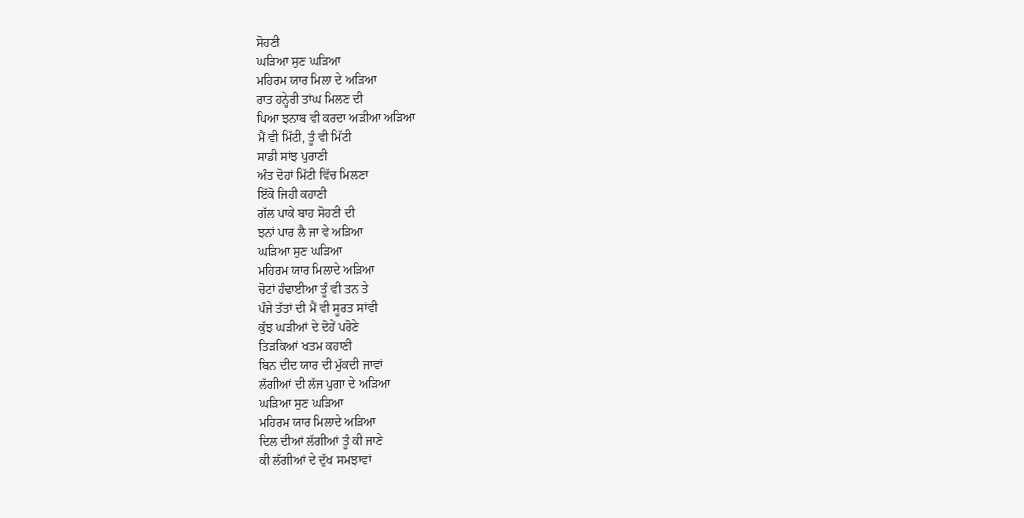ਸੋਹਣੀ
ਘੜਿਆ ਸੁਣ ਘੜਿਆ
ਮਹਿਰਮ ਯਾਰ ਮਿਲਾ ਦੇ ਅੜਿਆ
ਰਾਤ ਹਨ੍ਹੇਰੀ ਤਾਂਘ ਮਿਲਣ ਦੀ
ਪਿਆ ਝਨਾਬ ਵੀ ਕਰਦਾ ਅੜੀਆ ਅੜਿਆ
ਮੈਂ ਵੀ ਮਿੱਟੀ, ਤੂੰ ਵੀ ਮਿੱਟੀ
ਸਾਡੀ ਸਾਂਝ ਪੁਰਾਣੀ
ਅੰਤ ਦੋਹਾਂ ਮਿੱਟੀ ਵਿੱਚ ਮਿਲਣਾ
ਇੱਕੋ ਜਿਹੀ ਕਹਾਣੀ
ਗੱਲ ਪਾਕੇ ਬਾਹ ਸੋਹਣੀ ਦੀ
ਝਨਾਂ ਪਾਰ ਲੈ ਜਾ ਵੇ ਅੜਿਆ
ਘੜਿਆ ਸੁਣ ਘੜਿਆ
ਮਹਿਰਮ ਯਾਰ ਮਿਲਾਦੇ ਅੜਿਆ
ਚੋਟਾਂ ਹੰਢਾਈਆ ਤੂੰ ਵੀ ਤਨ ਤੇ
ਪੰਜੇ ਤੱਤਾਂ ਦੀ ਮੈਂ ਵੀ ਸੂਰਤ ਸਾਂਵੀ
ਕੁੱਝ ਘੜੀਆਂ ਦੇ ਦੋਹੇਂ ਪਰੋਣੇ
ਤਿੜਕਿਆਂ ਖਤਮ ਕਹਾਣੀ
ਬਿਨ ਦੀਦ ਯਾਰ ਦੀ ਮੁੱਕਦੀ ਜਾਵਾਂ
ਲੱਗੀਆਂ ਦੀ ਲੱਜ ਪੁਗਾ ਦੇ ਅੜਿਆ
ਘੜਿਆ ਸੁਣ ਘੜਿਆ
ਮਹਿਰਮ ਯਾਰ ਮਿਲਾਦੇ ਅੜਿਆ
ਦਿਲ ਦੀਆਂ ਲੱਗੀਆਂ ਤੂੰ ਕੀ ਜਾਣੇ
ਕੀ ਲੱਗੀਆਂ ਦੇ ਦੁੱਖ ਸਮਝਾਵਾਂ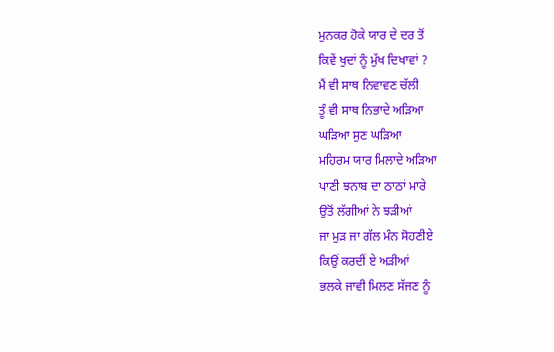ਮੁਨਕਰ ਹੋਕੇ ਯਾਰ ਦੇ ਦਰ ਤੋਂ
ਕਿਵੇਂ ਖੁਦਾਂ ਨੂੰ ਮੁੱਖ ਦਿਖਾਵਾਂ ?
ਮੈਂ ਵੀ ਸਾਥ ਨਿਵਾਵਣ ਚੱਲੀ
ਤੂੰ ਵੀ ਸਾਥ ਨਿਭਾਦੇ ਅੜਿਆ
ਘੜਿਆ ਸੁਣ ਘੜਿਆ
ਮਹਿਰਮ ਯਾਰ ਮਿਲਾਦੇ ਅੜਿਆ
ਪਾਣੀ ਝਨਾਬ ਦਾ ਠਾਠਾਂ ਮਾਰੇ
ਉਤੋਂ ਲੱਗੀਆਂ ਨੇ ਝੜੀਆਂ
ਜਾ ਮੁੜ ਜਾ ਗੱਲ ਮੰਨ ਸੋਹਣੀਏ
ਕਿਉਂ ਕਰਦੀਂ ਏ ਅੜੀਆਂ
ਭਲਕੇ ਜਾਵੀ ਮਿਲਣ ਸੱਜਣ ਨੂੰ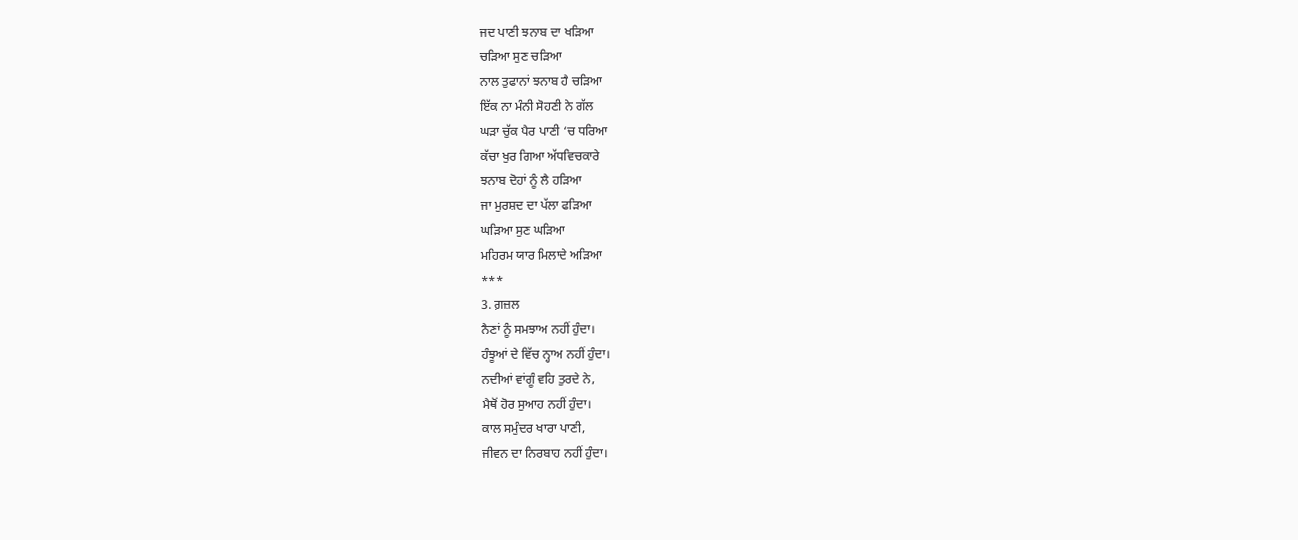ਜਦ ਪਾਣੀ ਝਨਾਬ ਦਾ ਖੜਿਆ
ਚੜਿਆ ਸੁਣ ਚੜਿਆ
ਨਾਲ ਤੁਫਾਨਾਂ ਝਨਾਬ ਹੈ ਚੜਿਆ
ਇੱਕ ਨਾ ਮੰਨੀ ਸੋਹਣੀ ਨੇ ਗੱਲ
ਘੜਾ ਚੁੱਕ ਪੈਰ ਪਾਣੀ ‘ਚ ਧਰਿਆ
ਕੱਚਾ ਖੁਰ ਗਿਆ ਅੱਧਵਿਚਕਾਰੇ
ਝਨਾਬ ਦੋਹਾਂ ਨੂੰ ਲੈ ਹੜਿਆ
ਜਾ ਮੁਰਸ਼ਦ ਦਾ ਪੱਲਾ ਫੜਿਆ
ਘੜਿਆ ਸੁਣ ਘੜਿਆ
ਮਹਿਰਮ ਯਾਰ ਮਿਲਾਦੇ ਅੜਿਆ
***
3. ਗ਼ਜ਼ਲ
ਨੈਣਾਂ ਨੂੰ ਸਮਝਾਅ ਨਹੀਂ ਹੁੰਦਾ।
ਹੰਝੂਆਂ ਦੇ ਵਿੱਚ ਨ੍ਹਾਅ ਨਹੀਂ ਹੁੰਦਾ।
ਨਦੀਆਂ ਵਾਂਗੂੰ ਵਹਿ ਤੁਰਦੇ ਨੇ,
ਮੈਥੋਂ ਹੋਰ ਸੁਆਹ ਨਹੀਂ ਹੁੰਦਾ।
ਕਾਲ ਸਮੁੰਦਰ ਖਾਰਾ ਪਾਣੀ,
ਜੀਵਨ ਦਾ ਨਿਰਬਾਹ ਨਹੀਂ ਹੁੰਦਾ।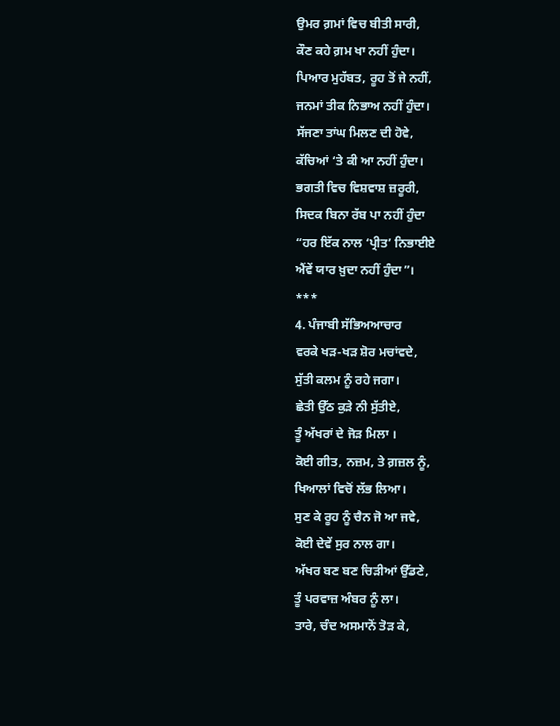ਉਮਰ ਗ਼ਮਾਂ ਵਿਚ ਬੀਤੀ ਸਾਰੀ,
ਕੌਣ ਕਹੇ ਗ਼ਮ ਖਾ ਨਹੀਂ ਹੁੰਦਾ।
ਪਿਆਰ ਮੁਹੱਬਤ, ਰੂਹ ਤੋਂ ਜੇ ਨਹੀਂ,
ਜਨਮਾਂ ਤੀਕ ਨਿਭਾਅ ਨਹੀਂ ਹੁੰਦਾ।
ਸੱਜਣਾ ਤਾਂਘ ਮਿਲਣ ਦੀ ਹੋਵੇ,
ਕੱਚਿਆਂ ‘ਤੇ ਕੀ ਆ ਨਹੀਂ ਹੁੰਦਾ।
ਭਗਤੀ ਵਿਚ ਵਿਸ਼ਵਾਸ਼ ਜ਼ਰੂਰੀ,
ਸਿਦਕ ਬਿਨਾ ਰੱਬ ਪਾ ਨਹੀਂ ਹੁੰਦਾ
“ਹਰ ਇੱਕ ਨਾਲ ‘ਪ੍ਰੀਤ’ ਨਿਭਾਈਏ
ਐਂਵੇਂ ਯਾਰ ਖ਼ੁਦਾ ਨਹੀਂ ਹੁੰਦਾ”।
***
4. ਪੰਜਾਬੀ ਸੱਭਿਅਆਚਾਰ
ਵਰਕੇ ਖੜ-ਖੜ ਸ਼ੋਰ ਮਚਾਂਵਦੇ,
ਸੁੱਤੀ ਕਲਮ ਨੂੰ ਰਹੇ ਜਗਾ।
ਛੇਤੀ ਉੱਠ ਕੁੜੇ ਨੀ ਸੁੱਤੀਏ,
ਤੂੰ ਅੱਖਰਾਂ ਦੇ ਜੋੜ ਮਿਲਾ ।
ਕੋਈ ਗੀਤ, ਨਜ਼ਮ, ਤੇ ਗ਼ਜ਼ਲ ਨੂੰ,
ਖਿਆਲਾਂ ਵਿਚੋਂ ਲੱਭ ਲਿਆ।
ਸੁਣ ਕੇ ਰੂਹ ਨੂੰ ਚੈਨ ਜੋ ਆ ਜਵੇ,
ਕੋਈ ਦੇਵੇਂ ਸੁਰ ਨਾਲ ਗਾ।
ਅੱਖਰ ਬਣ ਬਣ ਚਿੜੀਆਂ ਉੱਡਣੇ,
ਤੂੰ ਪਰਵਾਜ਼ ਅੰਬਰ ਨੂੰ ਲਾ।
ਤਾਰੇ, ਚੰਦ ਅਸਮਾਨੋਂ ਤੋੜ ਕੇ,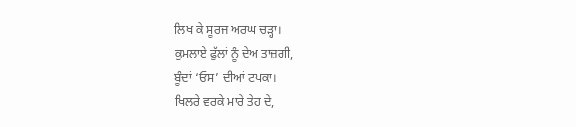ਲਿਖ ਕੇ ਸੂਰਜ ਅਰਘ ਚੜ੍ਹਾ।
ਕੁਮਲਾਏ ਫੁੱਲਾਂ ਨੂੰ ਦੇਅ ਤਾਜ਼ਗੀ,
ਬੂੰਦਾਂ ‘ਓਸ’ ਦੀਆਂ ਟਪਕਾ।
ਖਿਲਰੇ ਵਰਕੇ ਮਾਰੇ ਤੇਹ ਦੇ,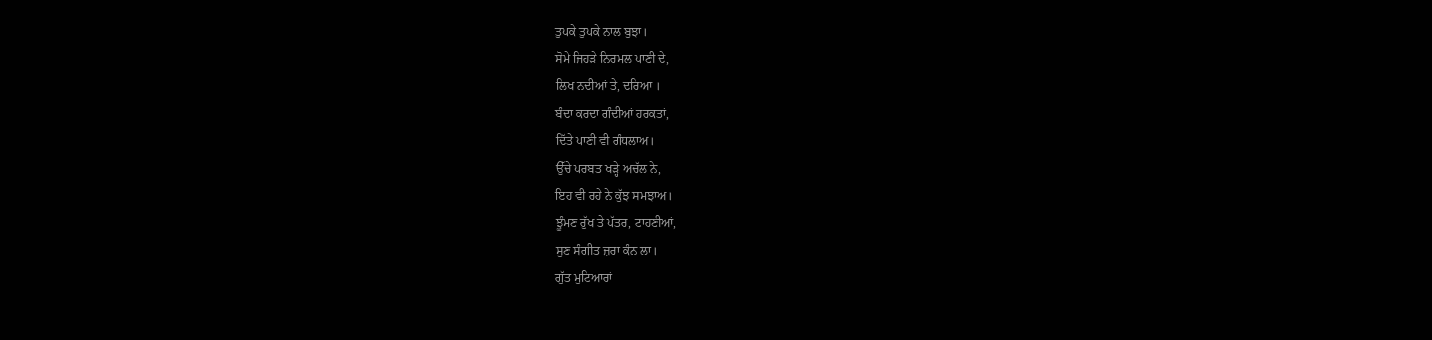ਤੁਪਕੇ ਤੁਪਕੇ ਨਾਲ ਬੁਝਾ।
ਸੋਮੇ ਜਿਹੜੇ ਨਿਰਮਲ ਪਾਣੀ ਦੇ,
ਲਿਖ ਨਦੀਆਂ ਤੇ, ਦਰਿਆ ।
ਬੰਦਾ ਕਰਦਾ ਗੰਦੀਆਂ ਹਰਕਤਾਂ,
ਦਿੱਤੇ ਪਾਣੀ ਵੀ ਗੰਧਲਾਅ।
ਉੱਚੇ ਪਰਬਤ ਖੜ੍ਹੇ ਅਚੱਲ ਨੇ,
ਇਹ ਵੀ ਰਹੇ ਨੇ ਕੁੱਝ ਸਮਝਾਅ।
ਝੂੰਮਣ ਰੁੱਖ ਤੇ ਪੱਤਰ, ਟਾਹਣੀਆਂ,
ਸੁਣ ਸੰਗੀਤ ਜ਼ਰਾ ਕੰਨ ਲਾ।
ਗੁੱਤ ਮੁਟਿਆਰਾਂ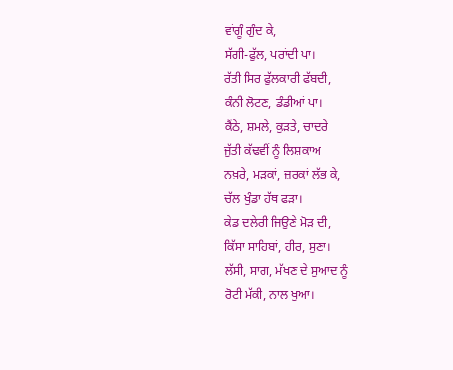ਵਾਂਗੂੰ ਗੁੰਦ ਕੇ,
ਸੱਗੀ-ਫੁੱਲ, ਪਰਾਂਦੀ ਪਾ।
ਰੱਤੀ ਸਿਰ ਫੁੱਲਕਾਰੀ ਫੱਬਦੀ,
ਕੰਨੀ ਲੋਟਣ, ਡੰਡੀਆਂ ਪਾ।
ਕੈਂਠੇ, ਸ਼ਮਲੇ, ਕੁੜਤੇ, ਚਾਦਰੇ
ਜੁੱਤੀ ਕੱਢਵੀਂ ਨੂੰ ਲਿਸ਼ਕਾਅ
ਨਖ਼ਰੇ, ਮੜਕਾਂ, ਜ਼ਰਕਾਂ ਲੱਭ ਕੇ,
ਚੱਲ ਖੁੰਡਾ ਹੱਥ ਫੜਾ।
ਕੇਡ ਦਲੇਰੀ ਜਿਉਣੇ ਮੋੜ ਦੀ,
ਕਿੱਸਾ ਸਾਹਿਬਾਂ, ਹੀਰ, ਸੁਣਾ।
ਲੱਸੀ, ਸਾਗ, ਮੱਖਣ ਦੇ ਸੁਆਦ ਨੂੰ
ਰੋਟੀ ਮੱਕੀ, ਨਾਲ ਖੁਆ।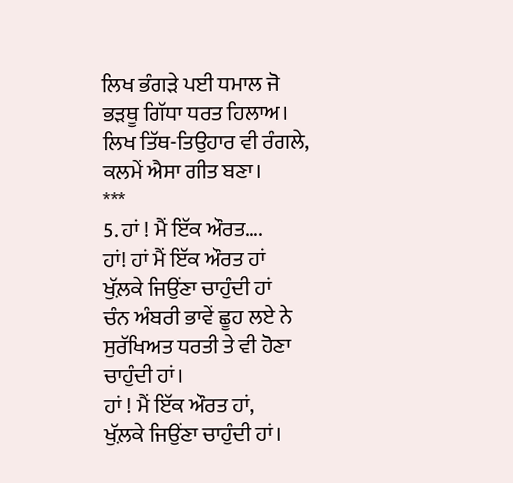ਲਿਖ ਭੰਗੜੇ ਪਈ ਧਮਾਲ ਜੋ
ਭੜਥੂ ਗਿੱਧਾ ਧਰਤ ਹਿਲਾਅ।
ਲਿਖ ਤਿੱਥ-ਤਿਉਹਾਰ ਵੀ ਰੰਗਲੇ,
ਕਲਮੇਂ ਐਸਾ ਗੀਤ ਬਣਾ।
***
5. ਹਾਂ ! ਮੈਂ ਇੱਕ ਔਰਤ….
ਹਾਂ! ਹਾਂ ਮੈਂ ਇੱਕ ਔਰਤ ਹਾਂ
ਖੁੱਲ਼ਕੇ ਜਿਉਂਣਾ ਚਾਹੁੰਦੀ ਹਾਂ
ਚੰਨ ਅੰਬਰੀ ਭਾਵੇਂ ਛੂਹ ਲਏ ਨੇ
ਸੁਰੱਖਿਅਤ ਧਰਤੀ ਤੇ ਵੀ ਹੋਣਾ
ਚਾਹੁੰਦੀ ਹਾਂ।
ਹਾਂ ! ਮੈਂ ਇੱਕ ਔਰਤ ਹਾਂ,
ਖੁੱਲ਼ਕੇ ਜਿਉਂਣਾ ਚਾਹੁੰਦੀ ਹਾਂ।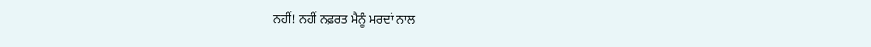ਨਹੀਂ! ਨਹੀਂ ਨਫ਼ਰਤ ਮੈਨੂੰ ਮਰਦਾਂ ਨਾਲ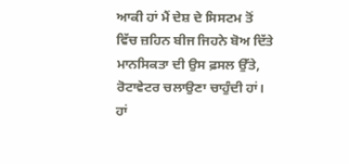ਆਕੀ ਹਾਂ ਮੈਂ ਦੇਸ਼ ਦੇ ਸਿਸਟਮ ਤੋਂ
ਵਿੱਚ ਜ਼ਹਿਨ ਬੀਜ ਜਿਹਨੇ ਬੋਅ ਦਿੱਤੇ
ਮਾਨਸਿਕਤਾ ਦੀ ਉਸ ਫ਼ਸਲ ਉੱਤੇ,
ਰੋਟਾਵੇਟਰ ਚਲਾਉਣਾ ਚਾਹੁੰਦੀ ਹਾਂ।
ਹਾਂ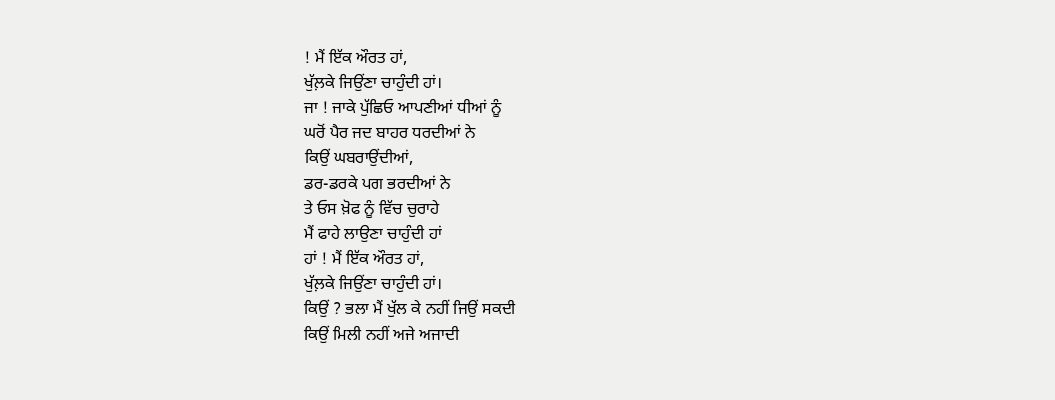! ਮੈਂ ਇੱਕ ਔਰਤ ਹਾਂ,
ਖੁੱਲ਼ਕੇ ਜਿਉਂਣਾ ਚਾਹੁੰਦੀ ਹਾਂ।
ਜਾ ! ਜਾਕੇ ਪੁੱਛਿਓ ਆਪਣੀਆਂ ਧੀਆਂ ਨੂੰ
ਘਰੋਂ ਪੈਰ ਜਦ ਬਾਹਰ ਧਰਦੀਆਂ ਨੇ
ਕਿਉਂ ਘਬਰਾਉਂਦੀਆਂ,
ਡਰ-ਡਰਕੇ ਪਗ ਭਰਦੀਆਂ ਨੇ
ਤੇ ਓਸ ਖ਼ੋਫ ਨੂੰ ਵਿੱਚ ਚੁਰਾਹੇ
ਮੈਂ ਫਾਹੇ ਲਾਉਣਾ ਚਾਹੁੰਦੀ ਹਾਂ
ਹਾਂ ! ਮੈਂ ਇੱਕ ਔਰਤ ਹਾਂ,
ਖੁੱਲ਼ਕੇ ਜਿਉਂਣਾ ਚਾਹੁੰਦੀ ਹਾਂ।
ਕਿਉਂ ? ਭਲਾ ਮੈਂ ਖੁੱਲ ਕੇ ਨਹੀਂ ਜਿਉਂ ਸਕਦੀ
ਕਿਉਂ ਮਿਲੀ ਨਹੀਂ ਅਜੇ ਅਜਾਦੀ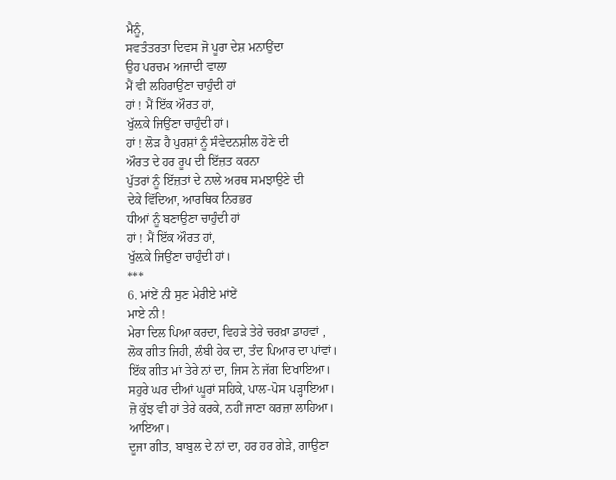ਮੈਨੂੰ,
ਸਵਤੰਤਰਤਾ ਦਿਵਸ ਜੋ ਪੂਰਾ ਦੇਸ਼ ਮਨਾਉਂਦਾ
ਉਹ ਪਰਚਮ ਅਜਾਦੀ ਵਾਲਾ
ਮੈਂ ਵੀ ਲਹਿਰਾਉਂਣਾ ਚਾਹੁੰਦੀ ਹਾਂ
ਹਾਂ ! ਮੈਂ ਇੱਕ ਔਰਤ ਹਾਂ,
ਖੁੱਲ਼ਕੇ ਜਿਉਂਣਾ ਚਾਹੁੰਦੀ ਹਾਂ।
ਹਾਂ ! ਲੋੜ ਹੈ ਪੁਰਸ਼ਾਂ ਨੂੰ ਸੰਵੇਦਨਸ਼ੀਲ ਹੋਣੇ ਦੀ
ਔਰਤ ਦੇ ਹਰ ਰੂਪ ਦੀ ਇੱਜ਼ਤ ਕਰਨਾ
ਪੁੱਤਰਾਂ ਨੂੰ ਇੱਜ਼ਤਾਂ ਦੇ ਨਾਲੇ ਅਰਥ ਸਮਝਾਉਣੇ ਦੀ
ਦੇਕੇ ਵਿੱਦਿਆ, ਆਰਥਿਕ ਨਿਰਭਰ
ਧੀਆਂ ਨੂੰ ਬਣਾਉਣਾ ਚਾਹੁੰਦੀ ਹਾਂ
ਹਾਂ ! ਮੈਂ ਇੱਕ ਔਰਤ ਹਾਂ,
ਖੁੱਲ਼ਕੇ ਜਿਉਂਣਾ ਚਾਹੁੰਦੀ ਹਾਂ।
***
6. ਮਾਂਏਂ ਨੀ ਸੁਣ ਮੇਰੀਏ ਮਾਂਏਂ
ਮਾਏ ਨੀ !
ਮੇਰਾ ਦਿਲ ਪਿਆ ਕਰਦਾ, ਵਿਹੜੇ ਤੇਰੇ ਚਰਖ਼ਾ ਡਾਹਵਾਂ ,
ਲੋਕ ਗੀਤ ਜਿਹੀ, ਲੰਬੀ ਹੇਕ ਦਾ, ਤੰਦ ਪਿਆਰ ਦਾ ਪਾਂਵਾਂ।
ਇੱਕ ਗੀਤ ਮਾਂ ਤੇਰੇ ਨਾਂ ਦਾ, ਜਿਸ ਨੇ ਜੱਗ ਦਿਖਾਇਆ।
ਸਹੁਰੇ ਘਰ ਦੀਆਂ ਘੂਰਾਂ ਸਹਿਕੇ, ਪਾਲ-ਪੋਸ ਪੜ੍ਹਾਇਆ।
ਜ਼ੋ ਕੁੱਝ ਵੀ ਹਾਂ ਤੇਰੇ ਕਰਕੇ, ਨਹੀਂ ਜਾਣਾ ਕਰਜ਼ਾ ਲਾਹਿਆ।
ਆਇਆ।
ਦੂਜਾ ਗੀਤ, ਬਾਬੁਲ ਦੇ ਨਾਂ ਦਾ, ਹਰ ਹਰ ਗੇੜੇ, ਗਾਉਣਾ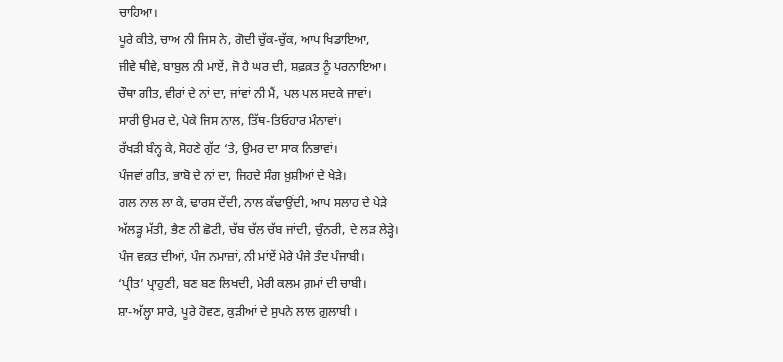ਚਾਹਿਆ।
ਪੂਰੇ ਕੀਤੇ, ਚਾਅ ਨੀ ਜਿਸ ਨੇ, ਗੋਦੀ ਚੁੱਕ-ਚੁੱਕ, ਆਪ ਖਿਡਾਇਆ,
ਜੀਵੇ ਥੀਵੇ, ਬਾਬੁਲ ਨੀ ਮਾਏਂ, ਜੋ ਹੈ ਘਰ ਦੀ, ਸ਼ਫ਼ਕ਼ਤ ਨੂੰ ਪਰਨਾਇਆ।
ਚੌਥਾ ਗੀਤ, ਵੀਰਾਂ ਦੇ ਨਾਂ ਦਾ, ਜਾਂਵਾਂ ਨੀ ਮੈਂ, ਪਲ ਪਲ ਸਦਕੇ ਜਾਵਾਂ।
ਸਾਰੀ ਉਮਰ ਦੇ, ਪੇਕੇ ਜਿਸ ਨਾਲ, ਤਿੱਥ-ਤਿਓਹਾਰ ਮੰਨਾਵਾਂ।
ਰੱਖੜੀ ਬੰਨ੍ਹ ਕੇ, ਸੋਹਣੇ ਗੁੱਟ ‘ਤੇ, ਉਮਰ ਦਾ ਸਾਕ ਨਿਭਾਵਾਂ।
ਪੰਜਵਾਂ ਗੀਤ, ਭਾਬੋ ਦੇ ਨਾਂ ਦਾ, ਜਿਹਦੇ ਸੰਗ ਖ਼ੁਸ਼ੀਆਂ ਦੇ ਖੇੜੇ।
ਗਲ ਨਾਲ ਲਾ ਕੇ, ਢਾਰਸ ਦੇਂਦੀ, ਨਾਲ ਕੱਢਾਉਂਦੀ, ਆਪ ਸਲਾਹ ਦੇ ਪੇੜੇ
ਅੱਲੜ੍ਹ ਮੱਤੀ, ਭੈਣ ਨੀ ਛੋਟੀ, ਚੱਬ ਚੱਲ ਚੱਬ ਜਾਂਦੀ, ਚੁੰਨਰੀ, ਦੇ ਲੜ ਲੇੜ੍ਹੇ।
ਪੰਜ ਵਕ਼ਤ ਦੀਆਂ, ਪੰਜ ਨਮਾਜ਼ਾਂ, ਨੀ ਮਾਂਏਂ ਮੇਰੇ ਪੰਜੇ ਤੰਦ ਪੰਜਾਬੀ।
‘ਪ੍ਰੀਤ’ ਪ੍ਰਾਹੁਣੀ, ਬਣ ਬਣ ਲਿਖਦੀ, ਮੇਰੀ ਕਲਮ ਗ਼ਮਾਂ ਦੀ ਚਾਬੀ।
ਸ਼ਾ-ਅੱਲ੍ਹਾ ਸਾਰੇ, ਪੂਰੇ ਹੋਵਣ, ਕੁੜੀਆਂ ਦੇ ਸੁਪਨੇ ਲਾਲ ਗ਼ੁਲਾਬੀ ।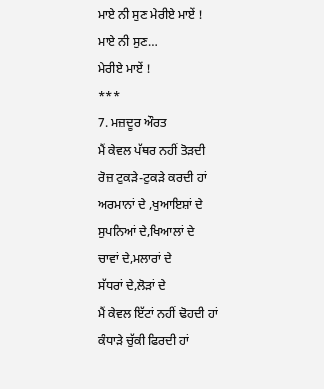ਮਾਏ ਨੀ ਸੁਣ ਮੇਰੀਏ ਮਾਏਂ !
ਮਾਏ ਨੀ ਸੁਣ…
ਮੇਰੀਏ ਮਾਏਂ !
***
7. ਮਜ਼ਦੂਰ ਔਰਤ
ਮੈਂ ਕੇਵਲ ਪੱਥਰ ਨਹੀਂ ਤੋੜਦੀ
ਰੋਜ਼ ਟੁਕੜੇ-ਟੁਕੜੇ ਕਰਦੀ ਹਾਂ
ਅਰਮਾਨਾਂ ਦੇ ,ਖੁਆਇਸ਼ਾਂ ਦੇ
ਸੁਪਨਿਆਂ ਦੇ,ਖਿਆਲਾਂ ਦੇ
ਚਾਵਾਂ ਦੇ,ਮਲਾਰਾਂ ਦੇ
ਸੱਧਰਾਂ ਦੇ,ਲੋੜਾਂ ਦੇ
ਮੈਂ ਕੇਵਲ ਇੱਟਾਂ ਨਹੀਂ ਢੋਹਦੀ ਹਾਂ
ਕੰਧਾੜੇ ਚੁੱਕੀ ਫਿਰਦੀ ਹਾਂ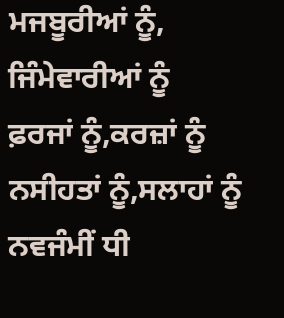ਮਜਬੂਰੀਆਂ ਨੂੰ,
ਜਿੰਮੇਵਾਰੀਆਂ ਨੂੰ
ਫ਼ਰਜਾਂ ਨੂੰ,ਕਰਜ਼ਾਂ ਨੂੰ
ਨਸੀਹਤਾਂ ਨੂੰ,ਸਲਾਹਾਂ ਨੂੰ
ਨਵਜੰਮੀਂ ਧੀ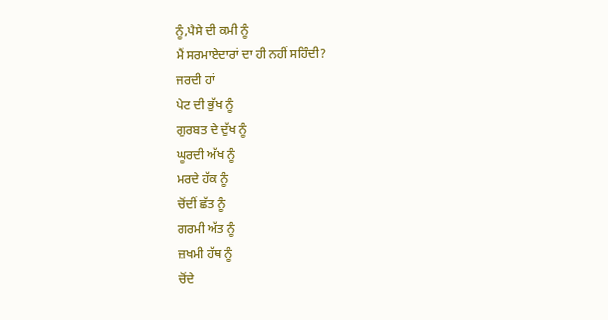ਨੂੰ,ਪੈਸੇ ਦੀ ਕਮੀ ਨੂੰ
ਮੈਂ ਸਰਮਾਏਦਾਰਾਂ ਦਾ ਹੀ ਨਹੀਂ ਸਹਿੰਦੀ?
ਜਰਦੀ ਹਾਂ
ਪੇਟ ਦੀ ਭੁੱਖ ਨੂੰ
ਗੁਰਬਤ ਦੇ ਦੁੱਖ ਨੂੰ
ਘੂਰਦੀ ਅੱਖ ਨੂੰ
ਮਰਦੇ ਹੱਕ ਨੂੰ
ਚੋਂਦੀਂ ਛੱਤ ਨੂੰ
ਗਰਮੀ ਅੱਤ ਨੂੰ
ਜ਼ਖਮੀ ਹੱਥ ਨੂੰ
ਚੋਂਦੇ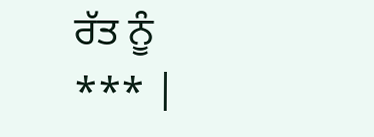ਰੱਤ ਨੂੰ
*** |